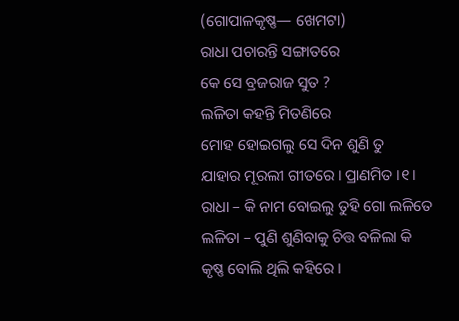(ଗୋପାଳକୃଷ୍ଣ— ଖେମଟା)
ରାଧା ପଚାରନ୍ତି ସଙ୍ଗାତରେ
କେ ସେ ବ୍ରଜରାଜ ସୁତ ?
ଲଳିତା କହନ୍ତି ମିତଣିରେ
ମୋହ ହୋଇଗଲୁ ସେ ଦିନ ଶୁଣି ତୁ
ଯାହାର ମୂରଲୀ ଗୀତରେ । ପ୍ରାଣମିତ ।୧।
ରାଧା – କି ନାମ ବୋଇଲୁ ତୁହି ଗୋ ଲଳିତେ
ଲଳିତା – ପୁଣି ଶୁଣିବାକୁ ଚିତ୍ତ ବଳିଲା କି
କୃଷ୍ଣ ବୋଲି ଥିଲି କହିରେ ।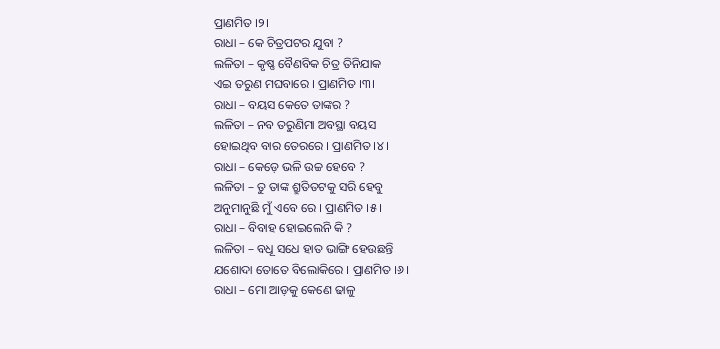ପ୍ରାଣମିତ ।୨।
ରାଧା – କେ ଚିତ୍ରପଟର ଯୁବା ?
ଲଳିତା – କୃଷ୍ଣ ବୈଣବିକ ଚିତ୍ର ତିନିଯାକ
ଏଇ ତରୁଣ ମଘବାରେ । ପ୍ରାଣମିତ ।୩।
ରାଧା – ବୟସ କେତେ ତାଙ୍କର ?
ଲଳିତା – ନବ ତରୁଣିମା ଅବସ୍ଥା ବୟସ
ହୋଇଥିବ ବାର ତେରରେ । ପ୍ରାଣମିତ ।୪।
ରାଧା – କେଡ଼େ ଭଳି ଉଚ୍ଚ ହେବେ ?
ଲଳିତା – ତୁ ତାଙ୍କ ଶ୍ରୁତିତଟକୁ ସରି ହେବୁ
ଅନୁମାନୁଛି ମୁଁ ଏବେ ରେ । ପ୍ରାଣମିତ ।୫।
ରାଧା – ବିବାହ ହୋଇଲେନି କି ?
ଲଳିତା – ବଧୂ ସଧେ ହାତ ଭାଙ୍ଗି ହେଉଛନ୍ତି
ଯଶୋଦା ତୋତେ ବିଲୋକିରେ । ପ୍ରାଣମିତ ।୬।
ରାଧା – ମୋ ଆଡ଼କୁ କେଣେ ଢାଳୁ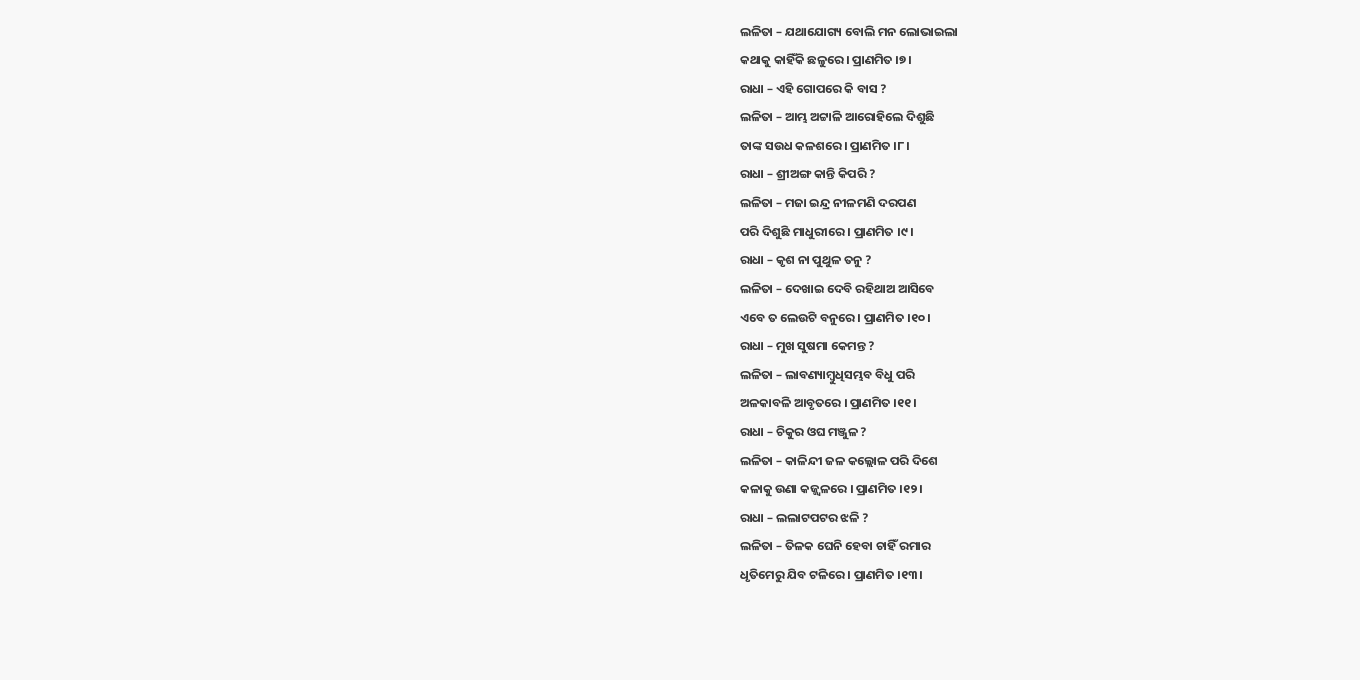ଲଳିତା – ଯଥାଯୋଗ୍ୟ ବୋଲି ମନ ଲୋଭାଇଲା
କଥାକୁ କାହିଁକି ଛଳୁରେ । ପ୍ରାଣମିତ ।୭।
ରାଧା – ଏହି ଗୋପରେ କି ବାସ ?
ଲଳିତା – ଆମ୍ଭ ଅଟ୍ଟାଳି ଆରୋହିଲେ ଦିଶୁଛି
ତାଙ୍କ ସଉଧ କଳଶରେ । ପ୍ରାଣମିତ ।୮।
ରାଧା – ଶ୍ରୀଅଙ୍ଗ କାନ୍ତି କିପରି ?
ଲଳିତା – ମଜା ଇନ୍ଦ୍ର ନୀଳମଣି ଦରପଣ
ପରି ଦିଶୁଛି ମାଧୁରୀରେ । ପ୍ରାଣମିତ ।୯।
ରାଧା – କୃଶ ନା ପୁଥୁଳ ତନୁ ?
ଲଳିତା – ଦେଖାଇ ଦେବି ରହିଥାଅ ଆସିବେ
ଏବେ ତ ଲେଉଟି ବନୁରେ । ପ୍ରାଣମିତ ।୧୦।
ରାଧା – ମୁଖ ସୁଷମା କେମନ୍ତ ?
ଲଳିତା – ଲାବଣ୍ୟାମ୍ବୁଧିସମ୍ଭବ ବିଧୁ ପରି
ଅଳକାବଳି ଆବୃତରେ । ପ୍ରାଣମିତ ।୧୧।
ରାଧା – ଚିକୁର ଓଘ ମଞ୍ଜୁଳ ?
ଲଳିତା – କାଳିନ୍ଦୀ ଜଳ କଲ୍ଲୋଳ ପରି ଦିଶେ
କଳାକୁ ଉଣା କଜ୍ଜ୍ୱଳରେ । ପ୍ରାଣମିତ ।୧୨।
ରାଧା – ଲଲାଟପଟର ଝଳି ?
ଲଳିତା – ତିଳକ ଘେନି ହେବା ଚାହିଁ ରମାର
ଧୃତିମେରୁ ଯିବ ଟଳିରେ । ପ୍ରାଣମିତ ।୧୩।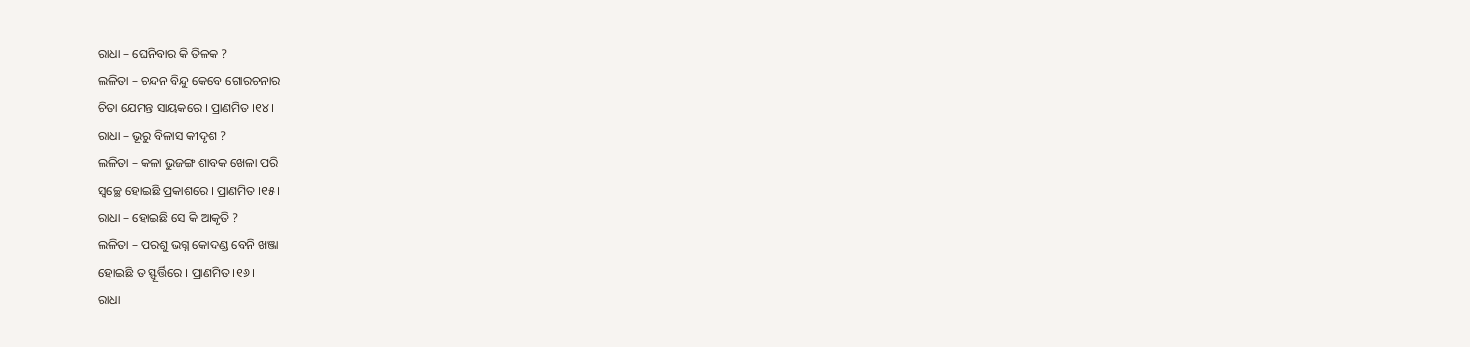ରାଧା – ଘେନିବାର କି ତିଳକ ?
ଲଳିତା – ଚନ୍ଦନ ବିନ୍ଦୁ କେବେ ଗୋରଚନାର
ଚିତା ଯେମନ୍ତ ସାୟକରେ । ପ୍ରାଣମିତ ।୧୪।
ରାଧା – ଭୂରୁ ବିଳାସ କୀଦୃଶ ?
ଲଳିତା – କଳା ଭୁଜଙ୍ଗ ଶାବକ ଖେଳା ପରି
ସ୍ୱଚ୍ଛେ ହୋଇଛି ପ୍ରକାଶରେ । ପ୍ରାଣମିତ ।୧୫।
ରାଧା – ହୋଇଛି ସେ କି ଆକୃତି ?
ଲଳିତା – ପରଶୁ ଭଗ୍ନ କୋଦଣ୍ଡ ବେନି ଖଞ୍ଜା
ହୋଇଛି ତ ସ୍ଫୂର୍ତ୍ତିରେ । ପ୍ରାଣମିତ ।୧୬।
ରାଧା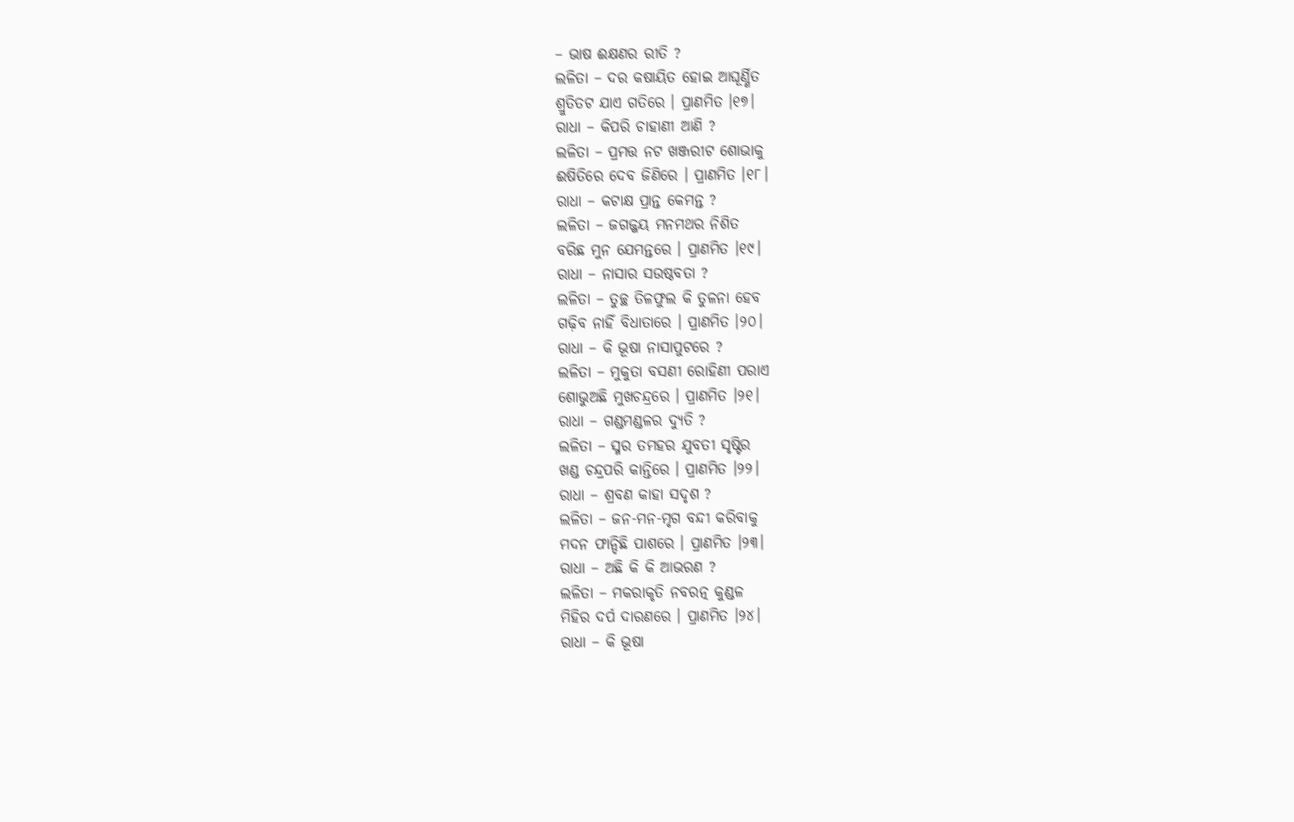– ଭାଷ ଈକ୍ଷଣର ରୀତି ?
ଲଳିତା – ଦର କଷାୟିତ ହୋଇ ଆଘୂର୍ଣ୍ଣିତ
ଶ୍ରୁତିତଟ ଯାଏ ଗତିରେ । ପ୍ରାଣମିତ ।୧୭।
ରାଧା – କିପରି ଚାହାଣୀ ଆଣି ?
ଲଳିତା – ପ୍ରମତ୍ତ ନଟ ଖଞ୍ଜରୀଟ ଶୋଭାକୁ
ଈଷିତିରେ ଦେବ ଜିଣିରେ । ପ୍ରାଣମିତ ।୧୮।
ରାଧା – କଟାକ୍ଷ ପ୍ରାନ୍ତ କେମନ୍ତ ?
ଲଳିତା – ଜଗଜ୍ଜୟ ମନମଥର ନିଶିତ
ବରିଛ ମୁନ ଯେମନ୍ତରେ । ପ୍ରାଣମିତ ।୧୯।
ରାଧା – ନାସାର ସଉଷ୍ଠବତା ?
ଲଳିତା – ତୁଚ୍ଛ ତିଳଫୁଲ କି ତୁଳନା ହେବ
ଗଢ଼ିବ ନାହିଁ ବିଧାତାରେ । ପ୍ରାଣମିତ ।୨୦।
ରାଧା – କି ଭୂଷା ନାସାପୁଟରେ ?
ଲଳିତା – ମୁକୁତା ବସଣୀ ରୋହିଣୀ ପରାଏ
ଶୋଭୁଅଛି ମୁଖଚନ୍ଦ୍ରରେ । ପ୍ରାଣମିତ ।୨୧।
ରାଧା – ଗଣ୍ଡମଣ୍ଡଳର ଦ୍ୟୁତି ?
ଲଳିତା – ସ୍ମର ତମହର ଯୁବତୀ ସୃଷ୍ଟିର
ଖଣ୍ଡ ଚନ୍ଦ୍ରପରି କାନ୍ତିରେ । ପ୍ରାଣମିତ ।୨୨।
ରାଧା – ଶ୍ରବଣ କାହା ସଦୃଶ ?
ଲଳିତା – ଜନ-ମନ-ମୃଗ ବନ୍ଦୀ କରିବାକୁ
ମଦନ ଫାନ୍ଦିଛି ପାଶରେ । ପ୍ରାଣମିତ ।୨୩।
ରାଧା – ଅଛି କି କି ଆଭରଣ ?
ଲଳିତା – ମକରାକୃତି ନବରତ୍ନ କୁଣ୍ଡଳ
ମିହିର ଦର୍ପ ଦାରଣରେ । ପ୍ରାଣମିତ ।୨୪।
ରାଧା – କି ଭୂଷା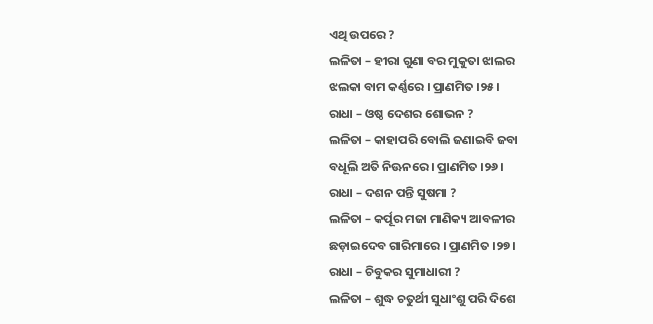ଏଥି ଉପରେ ?
ଲଳିତା – ହୀରା ଗୁଣା ବର ମୁକୁତା ଝାଲର
ଝଲକା ବାମ କର୍ଣ୍ଣରେ । ପ୍ରାଣମିତ ।୨୫।
ରାଧା – ଓଷ୍ଠ ଦେଶର ଶୋଭନ ?
ଲଳିତା – କାହାପରି ବୋଲି ଜଣାଇବି ଜବା
ବଧୂଲି ଅତି ନିଊନରେ । ପ୍ରାଣମିତ ।୨୬।
ରାଧା – ଦଶନ ପନ୍ତି ସୁଷମା ?
ଲଳିତା – କର୍ପୂର ମଜା ମାଣିକ୍ୟ ଆବଳୀର
ଛଡ଼ାଇଦେବ ଗାରିମାରେ । ପ୍ରାଣମିତ ।୨୭।
ରାଧା – ଚିବୁକର ସୁମାଧାରୀ ?
ଲଳିତା – ଶୁଦ୍ଧ ଚତୁର୍ଥୀ ସୁଧାଂଶୁ ପରି ଦିଶେ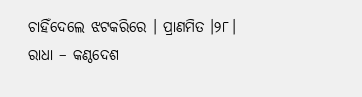ଚାହିଁଦେଲେ ଝଟକରିରେ । ପ୍ରାଣମିତ ।୨୮।
ରାଧା – କଣ୍ଠଦେଶ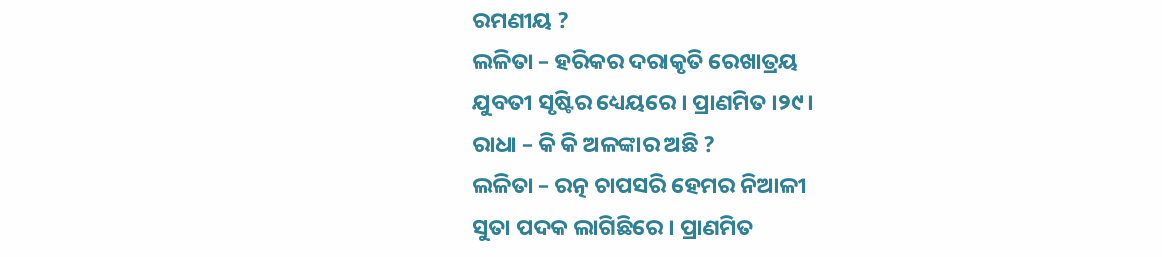ରମଣୀୟ ?
ଲଳିତା – ହରିକର ଦରାକୃତି ରେଖାତ୍ରୟ
ଯୁବତୀ ସୃଷ୍ଟିର ଧ୍ୟେୟରେ । ପ୍ରାଣମିତ ।୨୯।
ରାଧା – କି କି ଅଳଙ୍କାର ଅଛି ?
ଲଳିତା – ରତ୍ନ ଚାପସରି ହେମର ନିଆଳୀ
ସୁତା ପଦକ ଲାଗିଛିରେ । ପ୍ରାଣମିତ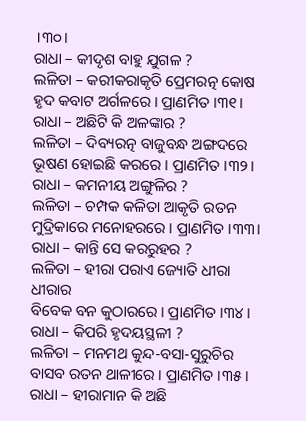।୩୦।
ରାଧା – କୀଦୃଶ ବାହୁ ଯୁଗଳ ?
ଲଳିତା – କରୀକରାକୃତି ପ୍ରେମରତ୍ନ କୋଷ
ହୃଦ କବାଟ ଅର୍ଗଳରେ । ପ୍ରାଣମିତ ।୩୧।
ରାଧା – ଅଛିଟି କି ଅଳଙ୍କାର ?
ଲଳିତା – ଦିବ୍ୟରତ୍ନ ବାଜୁବନ୍ଧ ଅଙ୍ଗଦରେ
ଭୂଷଣ ହୋଇଛି କରରେ । ପ୍ରାଣମିତ ।୩୨।
ରାଧା – କମନୀୟ ଅଙ୍ଗୁଳିର ?
ଲଳିତା – ଚମ୍ପକ କଳିତା ଆକୃତି ରତନ
ମୁଦ୍ରିକାରେ ମନୋହରରେ । ପ୍ରାଣମିତ ।୩୩।
ରାଧା – କାନ୍ତି ସେ କରରୁହର ?
ଲଳିତା – ହୀରା ପରାଏ ଜ୍ୟୋତି ଧୀରା ଧୀରାର
ବିବେକ ବନ କୁଠାରରେ । ପ୍ରାଣମିତ ।୩୪।
ରାଧା – କିପରି ହୃଦୟସ୍ଥଳୀ ?
ଲଳିତା – ମନମଥ କୁନ୍ଦ-ବସା-ସୁରୁଚିର
ବାସବ ରତନ ଥାଳୀରେ । ପ୍ରାଣମିତ ।୩୫।
ରାଧା – ହୀରାମାନ କି ଅଛି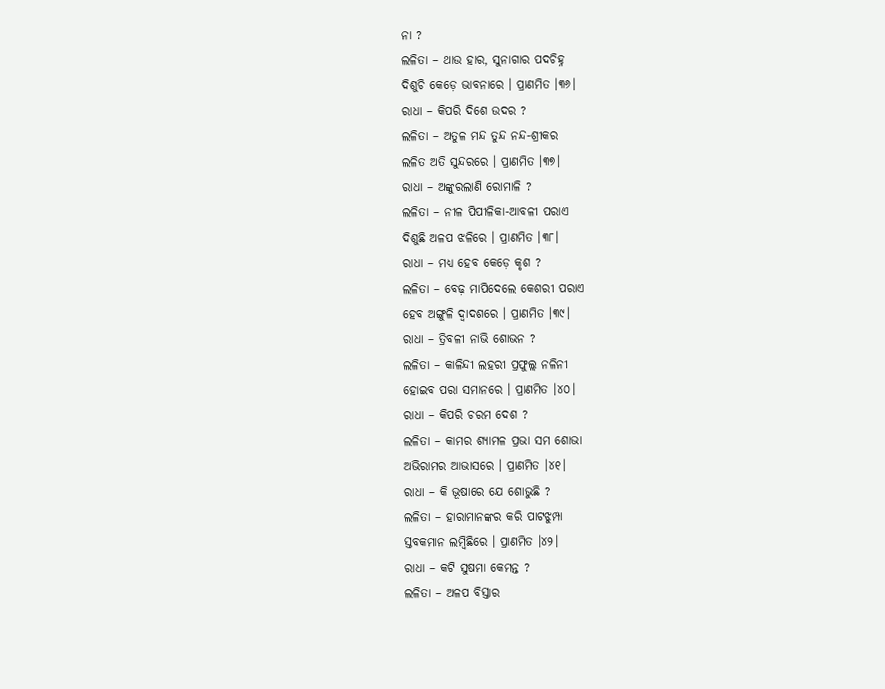ନା ?
ଲଳିତା – ଥାଉ ହାର, ସୁନାଗାର ପଦଚିହ୍ନ
ଦିଶୁଚି କେଡ଼େ ଭାବନାରେ । ପ୍ରାଣମିତ ।୩୬।
ରାଧା – କିପରି ଦିଶେ ଉଦର ?
ଲଳିତା – ଅତୁଳ ମନ୍ଦ ତୁନ୍ଦ ନନ୍ଦ-ଶ୍ରୀକର
ଲଳିତ ଅତି ସୁନ୍ଦରରେ । ପ୍ରାଣମିତ ।୩୭।
ରାଧା – ଅଙ୍କୁରଲାଣି ରୋମାଳି ?
ଲଳିତା – ନୀଳ ପିପୀଳିକା-ଆବଳୀ ପରାଏ
ଦିଶୁଛି ଅଳପ ଝଳିରେ । ପ୍ରାଣମିତ ।୩୮।
ରାଧା – ମଧ୍ୟ ହେବ କେଡ଼େ କୃଶ ?
ଲଳିତା – ବେଢ଼ ମାପିଦେଲେ କେଶରୀ ପରାଏ
ହେବ ଅଙ୍ଗୁଳି ଦ୍ୱାଦଶରେ । ପ୍ରାଣମିତ ।୩୯।
ରାଧା – ତ୍ରିବଳୀ ନାଭି ଶୋଭନ ?
ଲଳିତା – କାଳିନ୍ଦୀ ଲହରୀ ପ୍ରଫୁଲ୍ଲ ନଳିନୀ
ହୋଇବ ପରା ସମାନରେ । ପ୍ରାଣମିତ ।୪୦।
ରାଧା – କିପରି ଚରମ ଦେଶ ?
ଲଳିତା – କାମର ଶ୍ୟାମଳ ପ୍ରଭା ସମ ଶୋଭା
ଅଭିରାମର ଆଭାସରେ । ପ୍ରାଣମିତ ।୪୧।
ରାଧା – କି ଭୂଷାରେ ଯେ ଶୋଭୁଛି ?
ଲଳିତା – ହାରାମାନଙ୍କର କରି ପାଟଝୁମ୍ପା
ସ୍ତବକମାନ ଲମ୍ୱିଛିରେ । ପ୍ରାଣମିତ ।୪୨।
ରାଧା – କଟି ସୁଷମା କେମନ୍ତ ?
ଲଳିତା – ଅଳପ ବିସ୍ତାର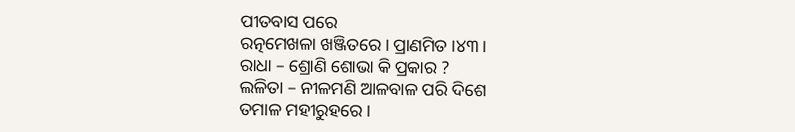ପୀତବାସ ପରେ
ରତ୍ନମେଖଳା ଖଞ୍ଜିତରେ । ପ୍ରାଣମିତ ।୪୩।
ରାଧା – ଶ୍ରୋଣି ଶୋଭା କି ପ୍ରକାର ?
ଲଳିତା – ନୀଳମଣି ଆଳବାଳ ପରି ଦିଶେ
ତମାଳ ମହୀରୁହରେ ।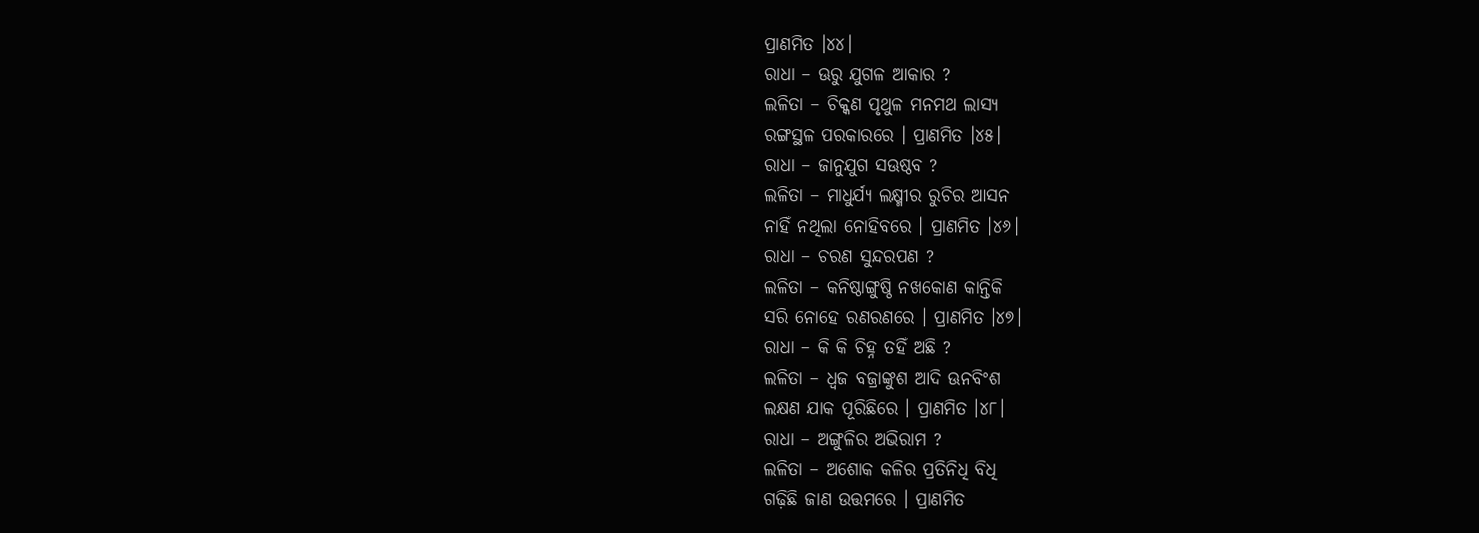ପ୍ରାଣମିତ ।୪୪।
ରାଧା – ଊରୁ ଯୁଗଳ ଆକାର ?
ଲଳିତା – ଚିକ୍କଣ ପୃଥୁଳ ମନମଥ ଲାସ୍ୟ
ରଙ୍ଗସ୍ଥଳ ପରକାରରେ । ପ୍ରାଣମିତ ।୪୫।
ରାଧା – ଜାନୁଯୁଗ ସଊଷ୍ଠବ ?
ଲଳିତା – ମାଧୁର୍ଯ୍ୟ ଲକ୍ଷ୍ମୀର ରୁଚିର ଆସନ
ନାହିଁ ନଥିଲା ନୋହିବରେ । ପ୍ରାଣମିତ ।୪୬।
ରାଧା – ଚରଣ ସୁନ୍ଦରପଣ ?
ଲଳିତା – କନିଷ୍ଠାଙ୍ଗୁଷ୍ଠି ନଖକୋଣ କାନ୍ତିକି
ସରି ନୋହେ ରଣରଣରେ । ପ୍ରାଣମିତ ।୪୭।
ରାଧା – କି କି ଚିହ୍ନ ତହିଁ ଅଛି ?
ଲଳିତା – ଧ୍ୱଜ ବଜ୍ରାଙ୍କୁଶ ଆଦି ଊନବିଂଶ
ଲକ୍ଷଣ ଯାକ ପୂରିଛିରେ । ପ୍ରାଣମିତ ।୪୮।
ରାଧା – ଅଙ୍ଗୁଳିର ଅଭିରାମ ?
ଲଳିତା – ଅଶୋକ କଳିର ପ୍ରତିନିଧି ବିଧି
ଗଢ଼ିଛି ଜାଣ ଉତ୍ତମରେ । ପ୍ରାଣମିତ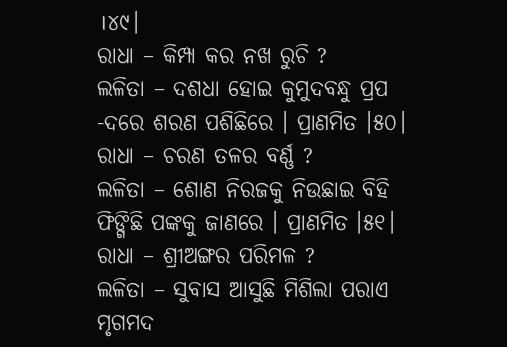।୪୯।
ରାଧା – କିମ୍ପା କର ନଖ ରୁଚି ?
ଲଳିତା – ଦଶଧା ହୋଇ କୁମୁଦବନ୍ଧୁ ପ୍ରପ
-ଦରେ ଶରଣ ପଶିଛିରେ । ପ୍ରାଣମିତ ।୫୦।
ରାଧା – ଚରଣ ତଳର ବର୍ଣ୍ଣ ?
ଲଳିତା – ଶୋଣ ନିରଜକୁ ନିଉଛାଇ ବିହି
ଫିଙ୍ଗିଛି ପଙ୍କକୁ ଜାଣରେ । ପ୍ରାଣମିତ ।୫୧।
ରାଧା – ଶ୍ରୀଅଙ୍ଗର ପରିମଳ ?
ଲଳିତା – ସୁବାସ ଆସୁଛି ମିଶିଲା ପରାଏ
ମୃଗମଦ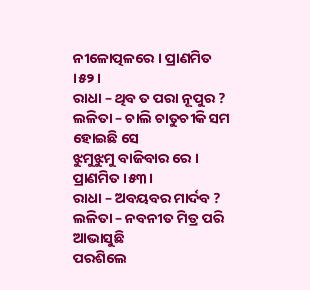ନୀଳୋତ୍ପଳରେ । ପ୍ରାଣମିତ ।୫୨।
ରାଧା – ଥିବ ତ ପରା ନୂପୁର ?
ଲଳିତା – ଚାଲି ଚାତୁଚୀକି ସମ ହୋଇଛି ସେ
ଝୁମୁଝୁମୁ ବାଜିବାର ରେ । ପ୍ରାଣମିତ ।୫୩।
ରାଧା – ଅବୟବର ମାର୍ଦବ ?
ଲଳିତା – ନବନୀତ ମିତ୍ର ପରି ଆଭାସୁଛି
ପରଶିଲେ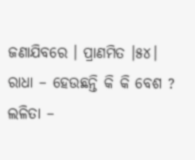ଜଣାଯିବରେ । ପ୍ରାଣମିତ ।୫୪।
ରାଧା – ହେଉଛନ୍ତି କି କି ବେଶ ?
ଲଳିତା –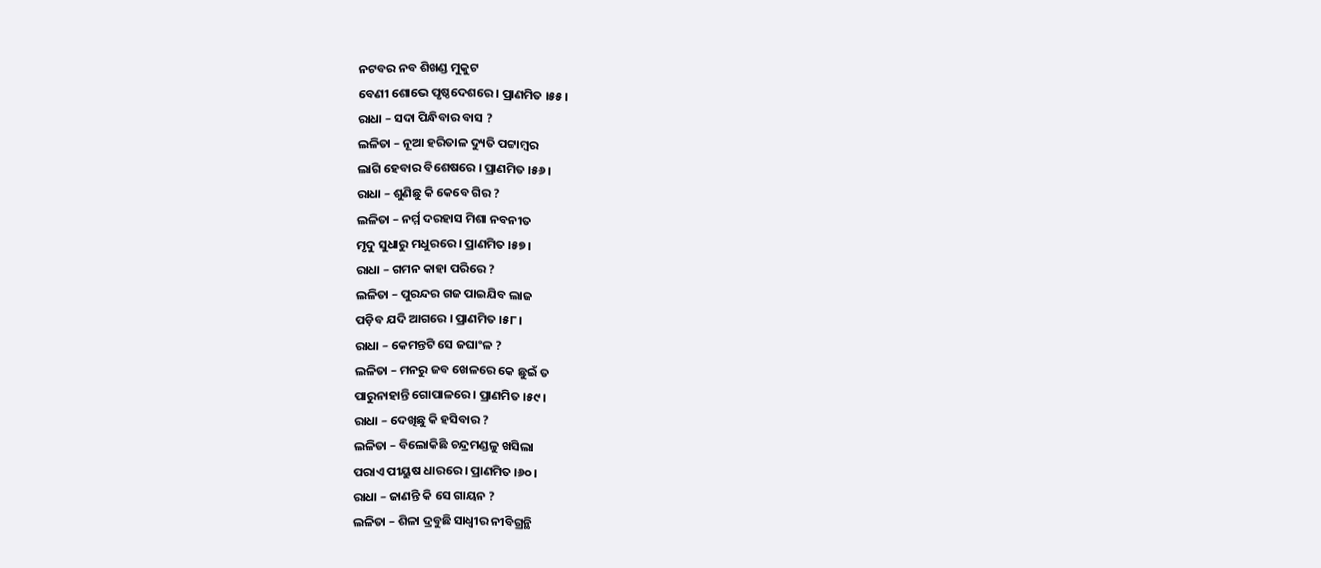ନଟବର ନବ ଶିଖଣ୍ଡ ମୁକୁଟ
ବେଣୀ ଶୋଭେ ପୃଷ୍ଠଦେଶରେ । ପ୍ରାଣମିତ ।୫୫।
ରାଧା – ସଦା ପିନ୍ଧିବାର ବାସ ?
ଲଳିତା – ନୂଆ ହରିତାଳ ଦ୍ୟୁତି ପଟ୍ଟାମ୍ବର
ଲାଗି ହେବାର ବିଶେଷରେ । ପ୍ରାଣମିତ ।୫୬।
ରାଧା – ଶୁଣିଛୁ କି କେବେ ଗିର ?
ଲଳିତା – ନର୍ମ୍ମ ଦରହାସ ମିଶା ନବନୀତ
ମୃଦୁ ସୁଧାରୁ ମଧୁରରେ । ପ୍ରାଣମିତ ।୫୭।
ରାଧା – ଗମନ କାହା ପରିରେ ?
ଲଳିତା – ପୁରନ୍ଦର ଗଜ ପାଇଯିବ ଲାଜ
ପଡ଼ିବ ଯଦି ଆଗରେ । ପ୍ରାଣମିତ ।୫୮।
ରାଧା – କେମନ୍ତଟି ସେ ଜଘାଂଳ ?
ଲଳିତା – ମନରୁ ଜବ ଖେଳରେ କେ ଛୁଇଁ ତ
ପାରୁନାହାନ୍ତି ଗୋପାଳରେ । ପ୍ରାଣମିତ ।୫୯।
ରାଧା – ଦେଖିଛୁ କି ହସିବାର ?
ଲଳିତା – ବିଲୋକିଛି ଚନ୍ଦ୍ରମଣ୍ଡଳୁ ଖସିଲା
ପରାଏ ପୀୟୁଷ ଧାରରେ । ପ୍ରାଣମିତ ।୬୦।
ରାଧା – ଜାଣନ୍ତି କି ସେ ଗାୟନ ?
ଲଳିତା – ଶିଳା ଦ୍ରବୁଛି ସାଧ୍ୱୀର ନୀବିଗ୍ରନ୍ଥି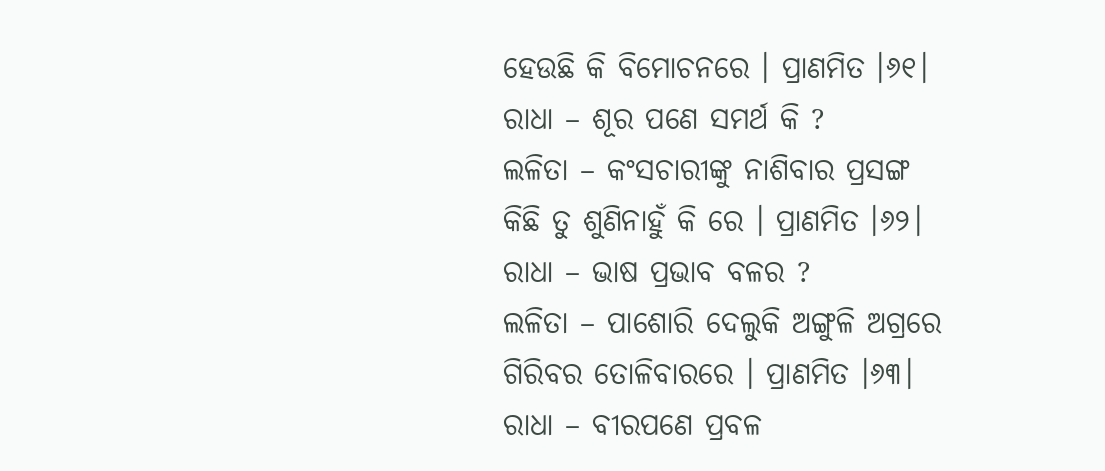ହେଉଛି କି ବିମୋଚନରେ । ପ୍ରାଣମିତ ।୬୧।
ରାଧା – ଶୂର ପଣେ ସମର୍ଥ କି ?
ଲଳିତା – କଂସଚାରୀଙ୍କୁ ନାଶିବାର ପ୍ରସଙ୍ଗ
କିଛି ତୁ ଶୁଣିନାହୁଁ କି ରେ । ପ୍ରାଣମିତ ।୬୨।
ରାଧା – ଭାଷ ପ୍ରଭାବ ବଳର ?
ଲଳିତା – ପାଶୋରି ଦେଲୁକି ଅଙ୍ଗୁଳି ଅଗ୍ରରେ
ଗିରିବର ତୋଳିବାରରେ । ପ୍ରାଣମିତ ।୬୩।
ରାଧା – ବୀରପଣେ ପ୍ରବଳ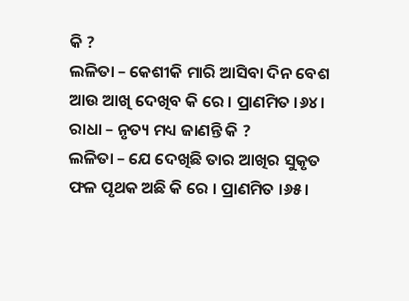କି ?
ଲଳିତା – କେଶୀକି ମାରି ଆସିବା ଦିନ ବେଶ
ଆଉ ଆଖି ଦେଖିବ କି ରେ । ପ୍ରାଣମିତ ।୬୪।
ରାଧା – ନୃତ୍ୟ ମଧ୍ୟ ଜାଣନ୍ତି କି ?
ଲଳିତା – ଯେ ଦେଖିଛି ତାର ଆଖିର ସୁକୃତ
ଫଳ ପୃଥକ ଅଛି କି ରେ । ପ୍ରାଣମିତ ।୬୫।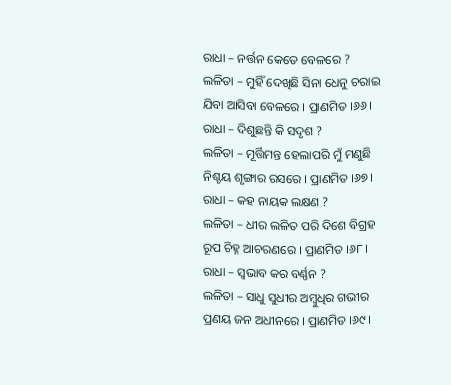ରାଧା – ନର୍ତ୍ତନ କେତେ ବେଳରେ ?
ଲଳିତା – ମୁହିଁ ଦେଖିଛି ସିନା ଧେନୁ ଚରାଇ
ଯିବା ଆସିବା ବେଳରେ । ପ୍ରାଣମିତ ।୬୬।
ରାଧା – ଦିଶୁଛନ୍ତି କି ସଦୃଶ ?
ଲଳିତା – ମୂର୍ତ୍ତିମନ୍ତ ହେଲାପରି ମୁଁ ମଣୁଛି
ନିଶ୍ଚୟ ଶୃଙ୍ଗାର ରସରେ । ପ୍ରାଣମିତ ।୬୭।
ରାଧା – କହ ନାୟକ ଲକ୍ଷଣ ?
ଲଳିତା – ଧୀର ଲଳିତ ପରି ଦିଶେ ବିଗ୍ରହ
ରୂପ ଚିହ୍ନ ଆଚରଣରେ । ପ୍ରାଣମିତ ।୬୮।
ରାଧା – ସ୍ୱଭାବ କର ବର୍ଣ୍ଣନ ?
ଲଳିତା – ସାଧୁ ସୁଧୀର ଅମ୍ୱୁଧିର ଗଭୀର
ପ୍ରଣୟ ଜନ ଅଧୀନରେ । ପ୍ରାଣମିତ ।୬୯।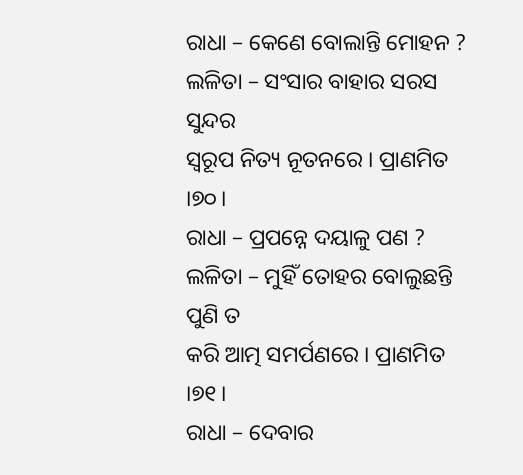ରାଧା – କେଣେ ବୋଲାନ୍ତି ମୋହନ ?
ଲଳିତା – ସଂସାର ବାହାର ସରସ ସୁନ୍ଦର
ସ୍ୱରୂପ ନିତ୍ୟ ନୂତନରେ । ପ୍ରାଣମିତ ।୭୦।
ରାଧା – ପ୍ରପନ୍ନେ ଦୟାଳୁ ପଣ ?
ଲଳିତା – ମୁହିଁ ତୋହର ବୋଲୁଛନ୍ତି ପୁଣି ତ
କରି ଆତ୍ମ ସମର୍ପଣରେ । ପ୍ରାଣମିତ ।୭୧।
ରାଧା – ଦେବାର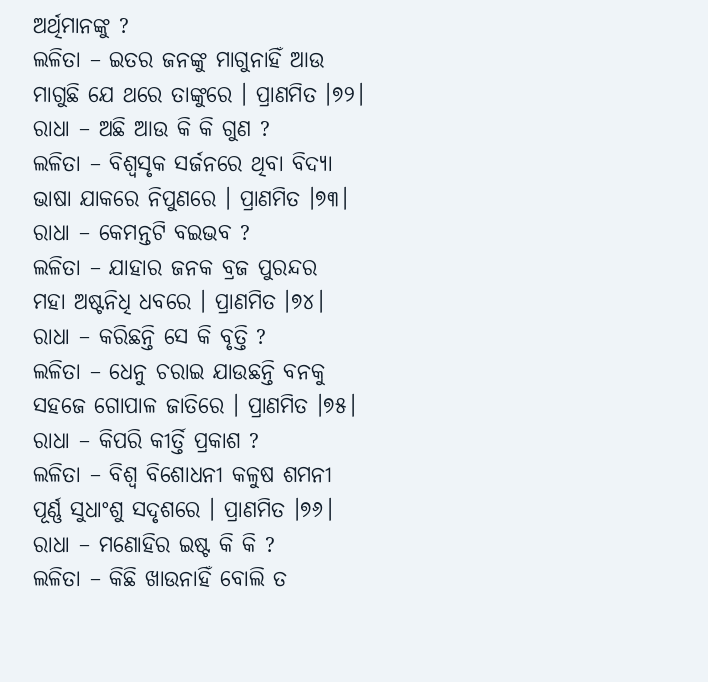ଅର୍ଥିମାନଙ୍କୁ ?
ଲଳିତା – ଇତର ଜନଙ୍କୁ ମାଗୁନାହିଁ ଆଉ
ମାଗୁଛି ଯେ ଥରେ ତାଙ୍କୁରେ । ପ୍ରାଣମିତ ।୭୨।
ରାଧା – ଅଛି ଆଉ କି କି ଗୁଣ ?
ଲଳିତା – ବିଶ୍ୱସୃକ ସର୍ଜନରେ ଥିବା ବିଦ୍ୟା
ଭାଷା ଯାକରେ ନିପୁଣରେ । ପ୍ରାଣମିତ ।୭୩।
ରାଧା – କେମନ୍ତଟି ବଇଭବ ?
ଲଳିତା – ଯାହାର ଜନକ ବ୍ରଜ ପୁରନ୍ଦର
ମହା ଅଷ୍ଟନିଧି ଧବରେ । ପ୍ରାଣମିତ ।୭୪।
ରାଧା – କରିଛନ୍ତି ସେ କି ବୃତ୍ତି ?
ଲଳିତା – ଧେନୁ ଚରାଇ ଯାଉଛନ୍ତି ବନକୁ
ସହଜେ ଗୋପାଳ ଜାତିରେ । ପ୍ରାଣମିତ ।୭୫।
ରାଧା – କିପରି କୀର୍ତ୍ତି ପ୍ରକାଶ ?
ଲଳିତା – ବିଶ୍ୱ ବିଶୋଧନୀ କଳୁଷ ଶମନୀ
ପୂର୍ଣ୍ଣ ସୁଧାଂଶୁ ସଦୃଶରେ । ପ୍ରାଣମିତ ।୭୬।
ରାଧା – ମଣୋହିର ଇଷ୍ଟ କି କି ?
ଲଳିତା – କିଛି ଖାଉନାହିଁ ବୋଲି ତ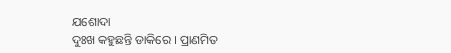ଯଶୋଦା
ଦୁଃଖ କହୁଛନ୍ତି ଡାକିରେ । ପ୍ରାଣମିତ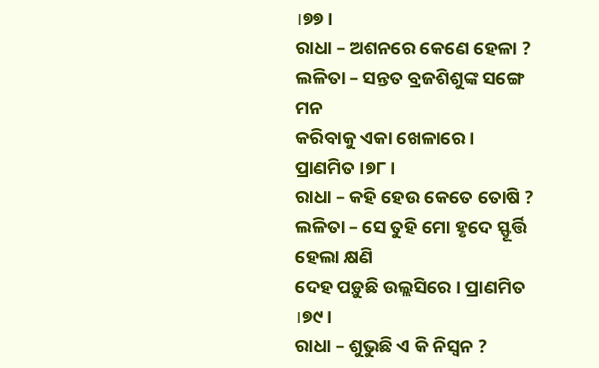।୭୭।
ରାଧା – ଅଶନରେ କେଣେ ହେଳା ?
ଲଳିତା – ସନ୍ତତ ବ୍ରଜଶିଶୁଙ୍କ ସଙ୍ଗେ ମନ
କରିବାକୁ ଏକା ଖେଳାରେ । ପ୍ରାଣମିତ ।୭୮।
ରାଧା – କହି ହେଉ କେତେ ତୋଷି ?
ଲଳିତା – ସେ ତୁହି ମୋ ହୃଦେ ସ୍ଫୂର୍ତ୍ତି ହେଲା କ୍ଷଣି
ଦେହ ପଡ଼ୁଛି ଉଲ୍ଲସିରେ । ପ୍ରାଣମିତ ।୭୯।
ରାଧା – ଶୁଭୁଛି ଏ କି ନିସ୍ୱନ ?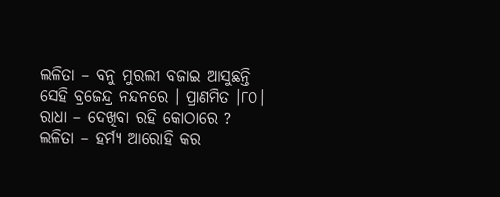ଲଳିତା – ବନୁ ମୁରଲୀ ବଜାଇ ଆସୁଛନ୍ତି
ସେହି ବ୍ରଜେନ୍ଦ୍ର ନନ୍ଦନରେ । ପ୍ରାଣମିତ ।୮୦।
ରାଧା – ଦେଖିବା ରହି କୋଠାରେ ?
ଲଳିତା – ହର୍ମ୍ୟ ଆରୋହି କର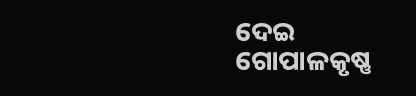ଦେଇ
ଗୋପାଳକୃଷ୍ଣ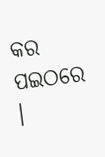କର ପଇଠରେ ।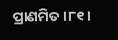ପ୍ରାଣମିତ ।୮୧।